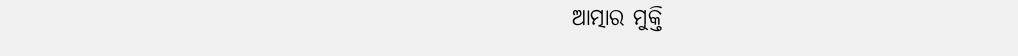ଆତ୍ମାର ମୁକ୍ତି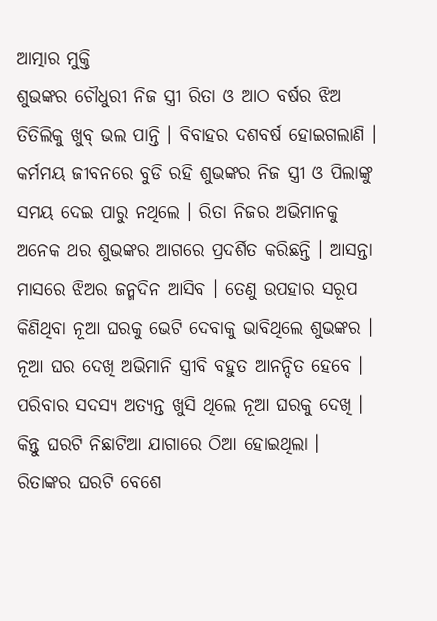ଆତ୍ମାର ମୁକ୍ତି
ଶୁଭଙ୍କର ଚୌଧୁରୀ ନିଜ ସ୍ତ୍ରୀ ରିତା ଓ ଆଠ ବର୍ଷର ଝିଅ ତିତିଲିକୁ ଖୁବ୍ ଭଲ ପାନ୍ତି । ବିବାହର ଦଶବର୍ଷ ହୋଇଗଲାଣି । କର୍ମମୟ ଜୀବନରେ ବୁଡି ରହି ଶୁଭଙ୍କର ନିଜ ସ୍ତ୍ରୀ ଓ ପିଲାଙ୍କୁ ସମୟ ଦେଇ ପାରୁ ନଥିଲେ । ରିତା ନିଜର ଅଭିମାନକୁ ଅନେକ ଥର ଶୁଭଙ୍କର ଆଗରେ ପ୍ରଦର୍ଶିତ କରିଛନ୍ତି । ଆସନ୍ତା ମାସରେ ଝିଅର ଜନ୍ମଦିନ ଆସିବ । ତେଣୁ ଉପହାର ସରୂପ କିଣିଥିବା ନୂଆ ଘରକୁ ଭେଟି ଦେବାକୁ ଭାବିଥିଲେ ଶୁଭଙ୍କର । ନୂଆ ଘର ଦେଖି ଅଭିମାନି ସ୍ତ୍ରୀବି ବହୁତ ଆନନ୍ଦିତ ହେବେ ।
ପରିବାର ସଦସ୍ୟ ଅତ୍ୟନ୍ତ ଖୁସି ଥିଲେ ନୂଆ ଘରକୁ ଦେଖି । କିନ୍ତୁ ଘରଟି ନିଛାଟିଆ ଯାଗାରେ ଠିଆ ହୋଇଥିଲା । ରିତାଙ୍କର ଘରଟି ବେଶେ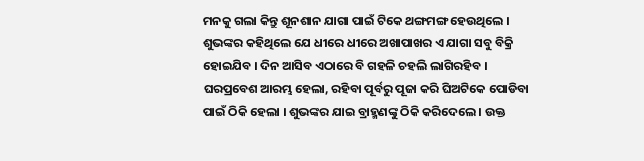ମନକୁ ଗଲା କିନ୍ତୁ ଶୂନଶାନ ଯାଗା ପାଇଁ ଟିକେ ଥଙ୍ଗମଙ୍ଗ ହେଉଥିଲେ । ଶୁଭଙ୍କର କହିଥିଲେ ଯେ ଧୀରେ ଧୀରେ ଅଖାପାଖର ଏ ଯାଗା ସବୁ ବିକ୍ରି ହୋଇଯିବ । ଦିନ ଆସିବ ଏଠାରେ ବି ଗହଳି ଚହଲି ଲାଗିରହିବ ।
ଘରପ୍ରବେଶ ଆରମ୍ଭ ହେଲା, ରହିବା ପୂର୍ବରୁ ପୂଜା କରି ଘିଅଟିକେ ପୋଡିବା ପାଇଁ ଠିକି ହେଲା । ଶୁଭଙ୍କର ଯାଇ ବ୍ରାହ୍ମଣଙ୍କୁ ଠିକି କରିଦେଲେ । ଉକ୍ତ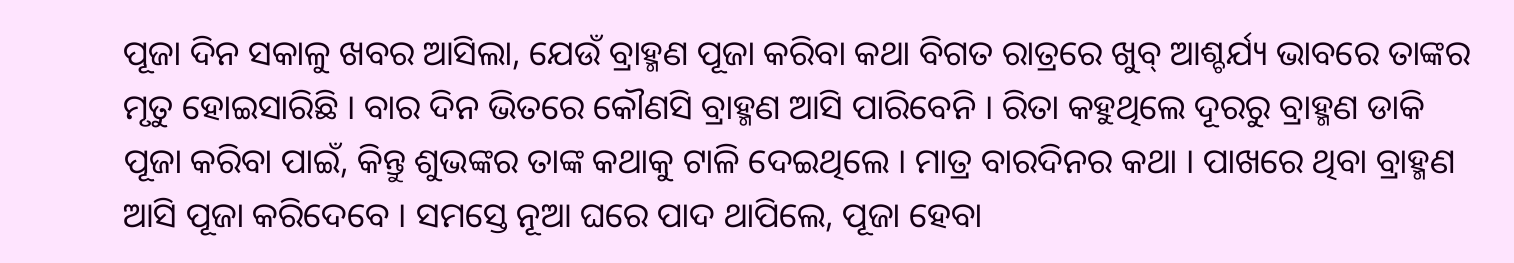ପୂଜା ଦିନ ସକାଳୁ ଖବର ଆସିଲା, ଯେଉଁ ବ୍ରାହ୍ମଣ ପୂଜା କରିବା କଥା ବିଗତ ରାତ୍ରରେ ଖୁବ୍ ଆଶ୍ଚର୍ଯ୍ୟ ଭାବରେ ତାଙ୍କର ମୃତୁ ହୋଇସାରିଛି । ବାର ଦିନ ଭିତରେ କୌଣସି ବ୍ରାହ୍ମଣ ଆସି ପାରିବେନି । ରିତା କହୁଥିଲେ ଦୂରରୁ ବ୍ରାହ୍ମଣ ଡାକି ପୂଜା କରିବା ପାଇଁ, କିନ୍ତୁ ଶୁଭଙ୍କର ତାଙ୍କ କଥାକୁ ଟାଳି ଦେଇଥିଲେ । ମାତ୍ର ବାରଦିନର କଥା । ପାଖରେ ଥିବା ବ୍ରାହ୍ମଣ ଆସି ପୂଜା କରିଦେବେ । ସମସ୍ତେ ନୂଆ ଘରେ ପାଦ ଥାପିଲେ, ପୂଜା ହେବା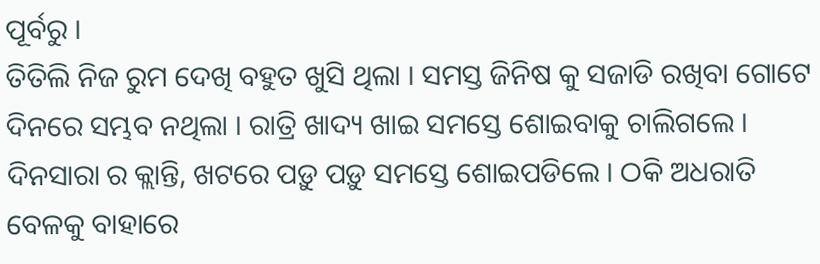ପୂର୍ବରୁ ।
ତିତିଲି ନିଜ ରୁମ ଦେଖି ବହୁତ ଖୁସି ଥିଲା । ସମସ୍ତ ଜିନିଷ କୁ ସଜାଡି ରଖିବା ଗୋଟେ ଦିନରେ ସମ୍ଭବ ନଥିଲା । ରାତ୍ରି ଖାଦ୍ୟ ଖାଇ ସମସ୍ତେ ଶୋଇବାକୁ ଚାଲିଗଲେ ।
ଦିନସାରା ର କ୍ଲାନ୍ତି, ଖଟରେ ପଡ଼ୁ ପଡ଼ୁ ସମସ୍ତେ ଶୋଇପଡିଲେ । ଠକି ଅଧରାତି ବେଳକୁ ବାହାରେ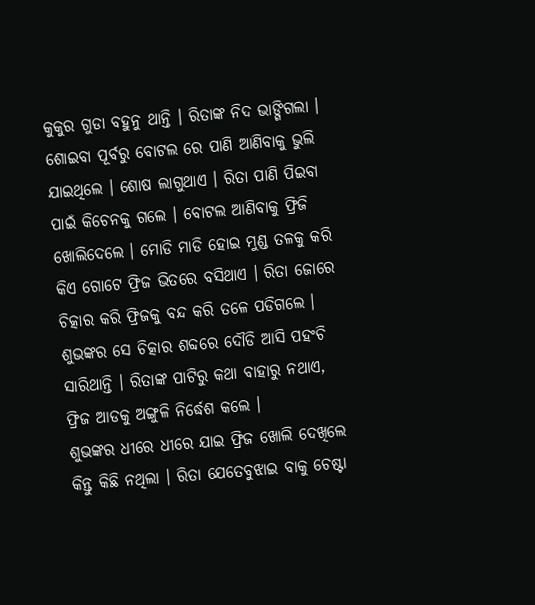କୁକୁର ଗୁଡା ବହୁନୁ ଥାନ୍ତି । ରିତାଙ୍କ ନିଦ ଭାଙ୍ଗିଗଲା । ଶୋଇବା ପୂର୍ବରୁ ବୋଟଲ ରେ ପାଣି ଆଣିବାକୁ ଭୁଲି ଯାଇଥିଲେ । ଶୋଷ ଲାଗୁଥାଏ । ରିତା ପାଣି ପିଇବା ପାଇଁ କିଚେନକୁ ଗଲେ । ବୋଟଲ ଆଣିବାକୁ ଫ୍ରିଜି ଖୋଲିଦେଲେ । ମୋଡି ମାଡି ହୋଇ ମୁଣ୍ଡ ତଳକୁ କରି କିଏ ଗୋଟେ ଫ୍ରିଜ ଭିତରେ ବସିଥାଏ । ରିତା ଜୋରେ ଚିତ୍କାର କରି ଫ୍ରିଜକୁ ବନ୍ଦ କରି ତଳେ ପଡିଗଲେ । ଶୁଭଙ୍କର ସେ ଚିତ୍କାର ଶବ୍ଦରେ ଦୌଡି ଆସି ପହଂଚି ସାରିଥାନ୍ତି । ରିତାଙ୍କ ପାଟିରୁ କଥା ବାହାରୁ ନଥାଏ, ଫ୍ରିଜ ଆଡକୁ ଅଙ୍ଗୁଳି ନିର୍ଦ୍ଧେଶ କଲେ ।
ଶୁଭଙ୍କର ଧୀରେ ଧୀରେ ଯାଇ ଫ୍ରିଜ ଖୋଲି ଦେଖିଲେ କିନ୍ତୁ କିଛି ନଥିଲା । ରିତା ଯେତେବୁଝାଇ ବାକୁ ଚେଷ୍ଟା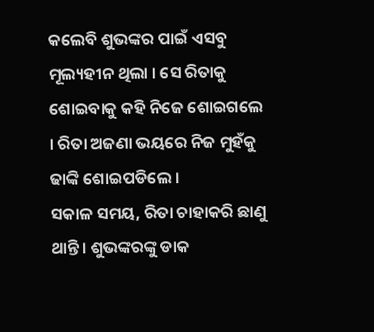କଲେବି ଶୁଭଙ୍କର ପାଇଁ ଏସବୁ ମୂଲ୍ୟହୀନ ଥିଲା । ସେ ରିତାକୁ ଶୋଇବାକୁ କହି ନିଜେ ଶୋଇଗଲେ । ରିତା ଅଜଣା ଭୟରେ ନିଜ ମୁହଁକୁ ଢାଙ୍କି ଶୋଇପଡିଲେ ।
ସକାଳ ସମୟ, ରିତା ଚାହାକରି ଛାଣୁ ଥାନ୍ତି । ଶୁଭଙ୍କରଙ୍କୁ ଡାକ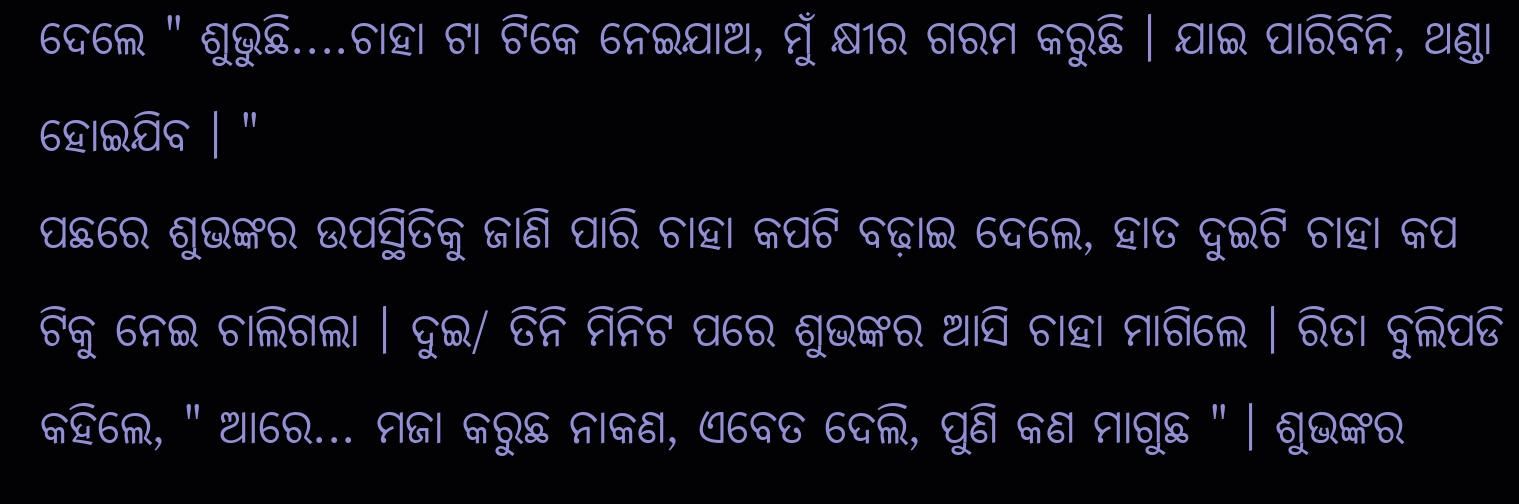ଦେଲେ " ଶୁଭୁଛି....ଚାହା ଟା ଟିକେ ନେଇଯାଅ, ମୁଁ କ୍ଷୀର ଗରମ କରୁଛି । ଯାଇ ପାରିବିନି, ଥଣ୍ଡା ହୋଇଯିବ । "
ପଛରେ ଶୁଭଙ୍କର ଉପସ୍ଥିତିକୁ ଜାଣି ପାରି ଚାହା କପଟି ବଢ଼ାଇ ଦେଲେ, ହାତ ଦୁଇଟି ଚାହା କପ ଟିକୁ ନେଇ ଚାଲିଗଲା । ଦୁଇ/ ତିନି ମିନିଟ ପରେ ଶୁଭଙ୍କର ଆସି ଚାହା ମାଗିଲେ । ରିତା ବୁଲିପଡି କହିଲେ, " ଆରେ... ମଜା କରୁଛ ନାକଣ, ଏବେତ ଦେଲି, ପୁଣି କଣ ମାଗୁଛ " । ଶୁଭଙ୍କର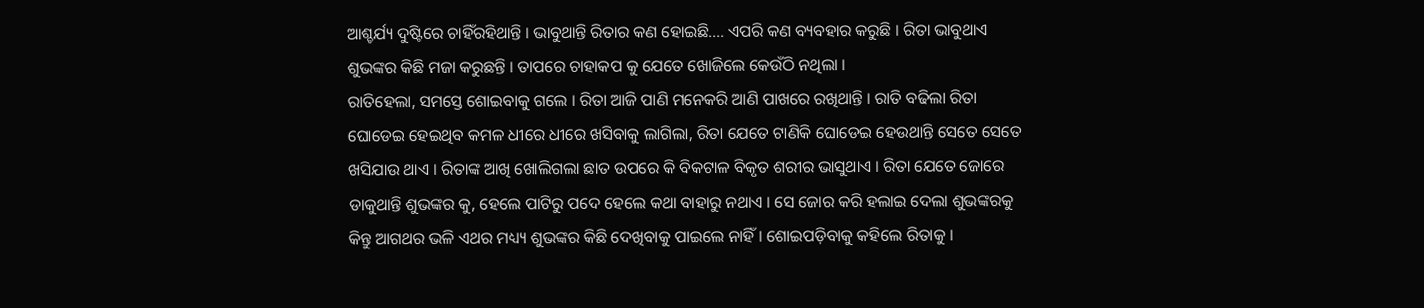ଆଶ୍ଚର୍ଯ୍ୟ ଦୁଷ୍ଟିରେ ଚାହିଁରହିଥାନ୍ତି । ଭାବୁଥାନ୍ତି ରିତାର କଣ ହୋଇଛି.... ଏପରି କଣ ବ୍ୟବହାର କରୁଛି । ରିତା ଭାବୁଥାଏ ଶୁଭଙ୍କର କିଛି ମଜା କରୁଛନ୍ତି । ତାପରେ ଚାହାକପ କୁ ଯେତେ ଖୋଜିଲେ କେଉଁଠି ନଥିଲା ।
ରାତିହେଲା, ସମସ୍ତେ ଶୋଇବାକୁ ଗଲେ । ରିତା ଆଜି ପାଣି ମନେକରି ଆଣି ପାଖରେ ରଖିଥାନ୍ତି । ରାତି ବଢିଲା ରିତା ଘୋଡେଇ ହେଇଥିବ କମଳ ଧୀରେ ଧୀରେ ଖସିବାକୁ ଲାଗିଲା, ରିତା ଯେତେ ଟାଣିକି ଘୋଡେଇ ହେଉଥାନ୍ତି ସେତେ ସେତେ ଖସିଯାଉ ଥାଏ । ରିତାଙ୍କ ଆଖି ଖୋଲିଗଲା ଛାତ ଉପରେ କି ବିକଟାଳ ବିକୃତ ଶରୀର ଭାସୁଥାଏ । ରିତା ଯେତେ ଜୋରେ ଡାକୁଥାନ୍ତି ଶୁଭଙ୍କର କୁ, ହେଲେ ପାଟିରୁ ପଦେ ହେଲେ କଥା ବାହାରୁ ନଥାଏ । ସେ ଜୋର କରି ହଲାଇ ଦେଲା ଶୁଭଙ୍କରକୁ କିନ୍ତୁ ଆଗଥର ଭଳି ଏଥର ମଧ୍ୟ୍ୟ ଶୁଭଙ୍କର କିଛି ଦେଖିବାକୁ ପାଇଲେ ନାହିଁ । ଶୋଇପଡ଼ିବାକୁ କହିଲେ ରିତାକୁ ।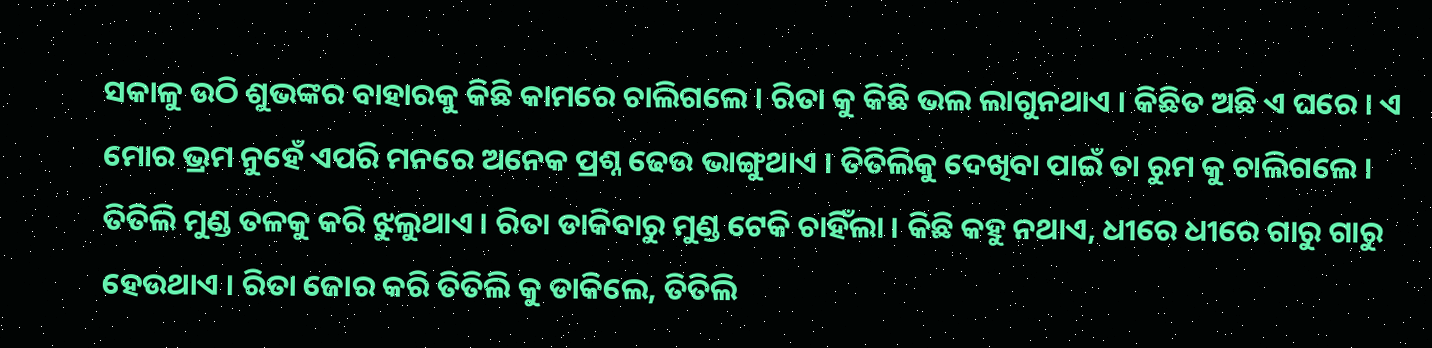ସକାଳୁ ଉଠି ଶୁଭଙ୍କର ବାହାରକୁ କିଛି କାମରେ ଚାଲିଗଲେ । ରିତା କୁ କିଛି ଭଲ ଲାଗୁନଥାଏ । କିଛିତ ଅଛି ଏ ଘରେ । ଏ ମୋର ଭ୍ରମ ନୁହେଁ ଏପରି ମନରେ ଅନେକ ପ୍ରଶ୍ନ ଢେଉ ଭାଙ୍ଗୁଥାଏ । ତିତିଲିକୁ ଦେଖିବା ପାଇଁ ତା ରୁମ କୁ ଚାଲିଗଲେ । ତିତିଲି ମୁଣ୍ଡ ତଳକୁ କରି ଝୁଲୁଥାଏ । ରିତା ଡାକିବାରୁ ମୁଣ୍ଡ ଟେକି ଚାହିଁଲା । କିଛି କହୁ ନଥାଏ, ଧୀରେ ଧୀରେ ଗାରୁ ଗାରୁ ହେଉଥାଏ । ରିତା ଜୋର କରି ତିତିଲି କୁ ଡାକିଲେ, ତିତିଲି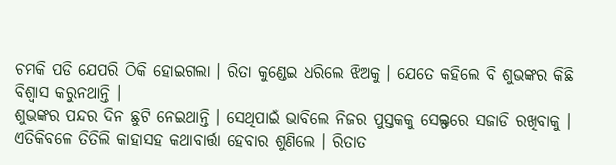ଚମକି ପଡି ଯେପରି ଠିକି ହୋଇଗଲା । ରିତା କୁଣ୍ଡେଇ ଧରିଲେ ଝିଅକୁ । ଯେତେ କହିଲେ ବି ଶୁଭଙ୍କର କିଛି ବିଶ୍ୱାସ କରୁନଥାନ୍ତି ।
ଶୁଭଙ୍କର ପନ୍ଦର ଦିନ ଛୁଟି ନେଇଥାନ୍ତି । ସେଥିପାଇଁ ଭାବିଲେ ନିଜର ପୁସ୍ତକକୁ ସେଲ୍ଫରେ ସଜାଡି ରଖିବାକୁ । ଏତିକିବଳେ ତିତିଲି କାହାସହ କଥାବାର୍ତ୍ତା ହେବାର ଶୁଣିଲେ । ରିତାତ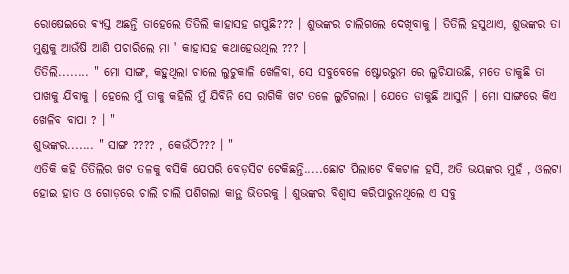ରୋଷେଇରେ ଵ୍ୟସ୍ତ ଅଛନ୍ତି ତାହେଲେ ତିତିଲି କାହାସହ ଗପୁଛି??? । ଶୁଭଙ୍କର ଚାଲିଗଲେ ଦେଖିବାକୁ । ତିତିଲି ହସୁଥାଏ, ଶୁଭଙ୍କର ତା ମୁଣ୍ଡକୁ ଆଉଁଷି ଆଣି ପଚାରିଲେ ମା ' କାହାସହ କଥାହେଉଥିଲ ??? ।
ତିତିଲି........ " ମୋ ସାଙ୍ଗ, କହୁଥିଲା ଚାଲେ ଲୁଚୁକାଳି ଖେଳିବା, ସେ ସବୁବେଳେ ଷ୍ଟୋରରୁମ ରେ ଲୁଚିଯାଉଛି, ମତେ ଡାକୁଛି ତା ପାଖକୁ ଯିବାକୁ । ହେଲେ ମୁଁ ତାକୁ କହିଲି ମୁଁ ଯିବିନି ସେ ରାଗିକି ଖଟ ତଳେ ଲୁଚିଗଲା । ଯେତେ ଡାକୁଛି ଆସୁନି । ମୋ ସାଙ୍ଗରେ କିଏ ଖେଳିବ ବାପା ? । "
ଶୁଭଙ୍କର....... " ସାଙ୍ଗ ???? , କେଉଁଠି??? । "
ଏତିକି କହି ତିତିଲିର ଖଟ ତଳକୁ ବସିକି ଯେପରି ବେଡ଼ସିଟ ଟେକିଛନ୍ତି.....ଛୋଟ ପିଲାଟେ ବିକଟାଳ ହସି, ଅତି ଭୟଙ୍କର ମୁହଁ , ଓଲଟା ହୋଇ ହାତ ଓ ଗୋଡ଼ରେ ଚାଲି ଚାଲି ପଶିଗଲା କାନ୍ଥ ଭିତରକୁ । ଶୁଭଙ୍କର ବିଶ୍ୱାସ କରିପାରୁନଥିଲେ ଏ ସବୁ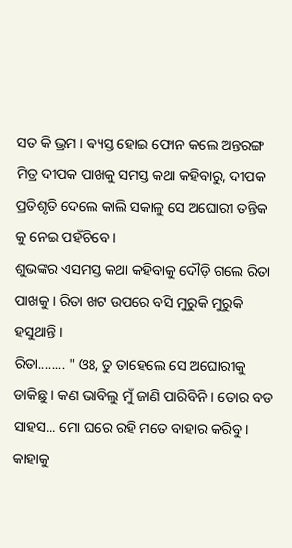ସତ କି ଭ୍ରମ । ଵ୍ୟସ୍ତ ହୋଇ ଫୋନ କଲେ ଅନ୍ତରଙ୍ଗ ମିତ୍ର ଦୀପକ ପାଖକୁ ସମସ୍ତ କଥା କହିବାରୁ, ଦୀପକ ପ୍ରତିଶୃତି ଦେଲେ କାଲି ସକାଳୁ ସେ ଅଘୋରୀ ତନ୍ତିକ କୁ ନେଇ ପହଁଚିବେ ।
ଶୁଭଙ୍କର ଏସମସ୍ତ କଥା କହିବାକୁ ଦୌଡ଼ି ଗଲେ ରିତା ପାଖକୁ । ରିତା ଖଟ ଉପରେ ବସି ମୁରୁକି ମୁରୁକି ହସୁଥାନ୍ତି ।
ରିତା........ " ଓଃ, ତୁ ତାହେଲେ ସେ ଅଘୋରୀକୁ ଡାକିଛୁ । କଣ ଭାବିଲୁ ମୁଁ ଜାଣି ପାରିବିନି । ତୋର ବଡ ସାହସ... ମୋ ଘରେ ରହି ମତେ ବାହାର କରିବୁ । କାହାକୁ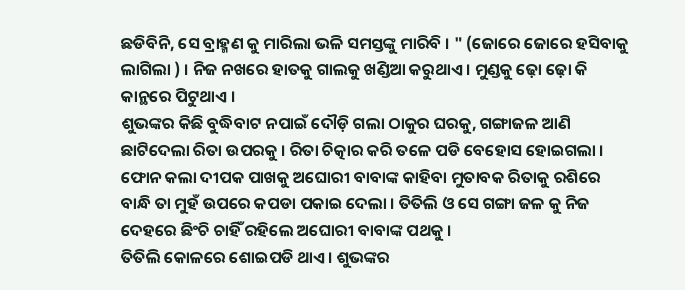ଛଡିବିନି, ସେ ବ୍ରାହ୍ମଣ କୁ ମାରିଲା ଭଳି ସମସ୍ତଙ୍କୁ ମାରିବି । " (ଜୋରେ ଜୋରେ ହସିବାକୁ ଲାଗିଲା ) । ନିଜ ନଖରେ ହାତକୁ ଗାଲକୁ ଖଣ୍ଡିଆ କରୁଥାଏ । ମୁଣ୍ଡକୁ ଢ଼ୋ ଢ଼ୋ କି କାନ୍ଥରେ ପିଟୁଥାଏ ।
ଶୁଭଙ୍କର କିଛି ବୁଦ୍ଧିବାଟ ନପାଇଁ ଦୌଡ଼ି ଗଲା ଠାକୁର ଘରକୁ, ଗଙ୍ଗାଜଳ ଆଣି ଛାଟିଦେଲା ରିତା ଉପରକୁ । ରିତା ଚିତ୍କାର କରି ତଳେ ପଡି ବେହୋସ ହୋଇଗଲା । ଫୋନ କଲା ଦୀପକ ପାଖକୁ ଅଘୋରୀ ବାବାଙ୍କ କାହିବା ମୁତାବକ ରିତାକୁ ରଶିରେ ବାନ୍ଧି ତା ମୁହଁ ଉପରେ କପଡା ପକାଇ ଦେଲା । ତିତିଲି ଓ ସେ ଗଙ୍ଗା ଜଳ କୁ ନିଜ ଦେହରେ ଛିଂଚି ଚାହିଁ ରହିଲେ ଅଘୋରୀ ବାବାଙ୍କ ପଥକୁ ।
ତିତିଲି କୋଳରେ ଶୋଇପଡି ଥାଏ । ଶୁଭଙ୍କର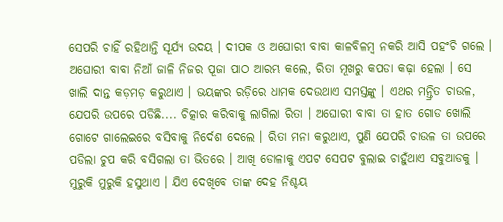ସେପରି ଚାହିଁ ରହିଥାନ୍ତି ସୂର୍ଯ୍ୟ ଉଦୟ । ଦୀପକ ଓ ଅଘୋରୀ ବାବା କାଳବିଳମ୍ବ ନକରି ଆସି ପହଂଚି ଗଲେ । ଅଘୋରୀ ବାବା ନିଆଁ ଜାଳି ନିଜର ପୂଜା ପାଠ ଆରମ୍ଭ କଲେ, ରିତା ମୂଖରୁ କପଡା କଢ଼ା ହେଲା । ସେ ଖାଲି ଦାନ୍ତ କଡ଼ମଡ଼ କରୁଥାଏ । ଭୟଙ୍କର ରଡ଼ିରେ ଧାମକ ଦେଉଥାଏ ସମସ୍ତଙ୍କୁ । ଏଥର ମନ୍ତ୍ରିତ ଚାଉଳ, ଯେପରି ଉପରେ ପଡିଛି.... ଚିତ୍କାର କରିବାକୁ ଲାଗିଲା ରିତା । ଅଘୋରୀ ବାବା ତା ହାତ ଗୋଡ ଖୋଲି ଗୋଟେ ଗାଲେଇରେ ବସିବାକୁ ନିର୍ଦେଶ ଦେଲେ । ରିତା ମନା କରୁଥାଏ, ପୁଣି ଯେପରି ଚାଉଳ ତା ଉପରେ ପଡିଲା ଚୁପ କରି ବସିଗଲା ତା ଭିତରେ । ଆଖି ଡୋଳାକୁ ଏପଟ ସେପଟ ବୁଲାଇ ଚାହୁଁଥାଏ ସବୁଆଡକୁ । ମୁରୁକି ମୁରୁକି ହସୁଥାଏ । ଯିଏ ଦେଖିବେ ତାଙ୍କ ଦେହ ନିଶ୍ଚୟ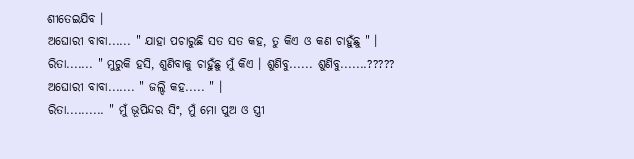ଶୀତେଇଯିବ ।
ଅଘୋରୀ ବାବା...... " ଯାହା ପଚାରୁଛି ସତ ସତ କହ, ତୁ କିଏ ଓ କଣ ଚାହୁଁଛୁ " ।
ରିତା....... " ମୁରୁକି ହସି, ଶୁଣିବାକୁ ଚାହୁଁଛୁ ମୁଁ କିଏ । ଶୁଣିବୁ...... ଶୁଣିବୁ.......?????
ଅଘୋରୀ ବାବା....... " ଜଲ୍ଦି କହ..... " ।
ରିତା.......... " ମୁଁ ଭୂପିନ୍ଦର ସିଂ, ମୁଁ ମୋ ପୁଅ ଓ ସ୍ତ୍ରୀ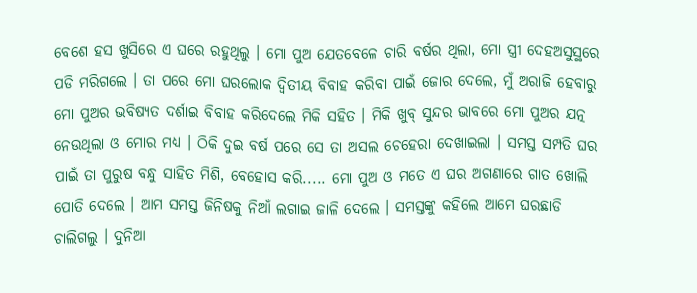ବେଶେ ହସ ଖୁସିରେ ଏ ଘରେ ରହୁଥିଲୁ । ମୋ ପୁଅ ଯେତବେଳେ ଚାରି ବର୍ଷର ଥିଲା, ମୋ ସ୍ତ୍ରୀ ଦେହଅସୁସ୍ଥରେ ପଡି ମରିଗଲେ । ତା ପରେ ମୋ ଘରଲୋକ ଦ୍ୱିତୀୟ ବିବାହ କରିବା ପାଇଁ ଜୋର ଦେଲେ, ମୁଁ ଅରାଜି ହେବାରୁ ମୋ ପୁଅର ଭବିଷ୍ୟତ ଦର୍ଶାଇ ବିବାହ କରିଦେଲେ ମିକି ସହିତ । ମିକି ଖୁବ୍ ସୁନ୍ଦର ଭାବରେ ମୋ ପୁଅର ଯତ୍ନ ନେଉଥିଲା ଓ ମୋର ମଧ୍ୟ । ଠିକି ଦୁଇ ବର୍ଷ ପରେ ସେ ତା ଅସଲ ଚେହେରା ଦେଖାଇଲା । ସମସ୍ତ ସମ୍ପତି ଘର ପାଇଁ ତା ପୁରୁଷ ବନ୍ଧୁ ସାହିତ ମିଶି, ବେହୋସ କରି..... ମୋ ପୁଅ ଓ ମତେ ଏ ଘର ଅଗଣାରେ ଗାତ ଖୋଲି ପୋତି ଦେଲେ । ଆମ ସମସ୍ତ ଜିନିଷକୁ ନିଆଁ ଲଗାଇ ଜାଳି ଦେଲେ । ସମସ୍ତଙ୍କୁ କହିଲେ ଆମେ ଘରଛାଡି ଚାଲିଗଲୁ । ଦୁନିଆ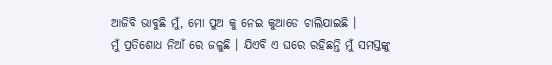ଆଜିବି ଭାବୁଛି ମୁଁ, ମୋ ପୁଅ କୁ ନେଇ କୁଆଡେ ଚାଲିଯାଇଛି ।
ମୁଁ ପ୍ରତିଶୋଧ ନିଆଁ ରେ ଜଳୁଛି । ଯିଏବି ଏ ଘରେ ରହିଛନ୍ତି ମୁଁ ସମସ୍ତଙ୍କୁ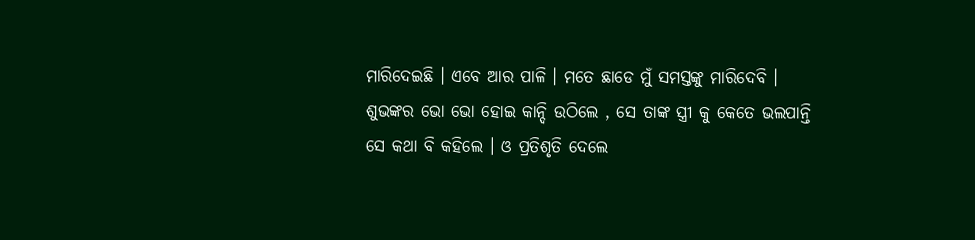ମାରିଦେଇଛି । ଏବେ ଆର ପାଳି । ମତେ ଛାଡେ ମୁଁ ସମସ୍ତଙ୍କୁ ମାରିଦେବି ।
ଶୁଭଙ୍କର ଭୋ ଭୋ ହୋଇ କାନ୍ଦି ଉଠିଲେ , ସେ ତାଙ୍କ ସ୍ତ୍ରୀ କୁ କେତେ ଭଲପାନ୍ତି ସେ କଥା ବି କହିଲେ । ଓ ପ୍ରତିଶୃତି ଦେଲେ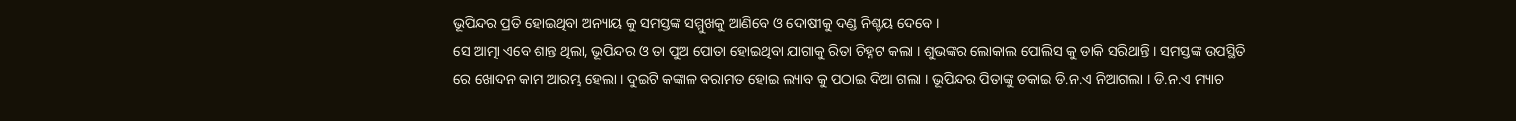ଭୂପିନ୍ଦର ପ୍ରତି ହୋଇଥିବା ଅନ୍ୟାୟ କୁ ସମସ୍ତଙ୍କ ସମ୍ମୁଖକୁ ଆଣିବେ ଓ ଦୋଷୀକୁ ଦଣ୍ଡ ନିଶ୍ଚୟ ଦେବେ ।
ସେ ଆତ୍ମା ଏବେ ଶାନ୍ତ ଥିଲା, ଭୂପିନ୍ଦର ଓ ତା ପୁଅ ପୋତା ହୋଇଥିବା ଯାଗାକୁ ରିତା ଚିହ୍ନଟ କଲା । ଶୁଭଙ୍କର ଲୋକାଲ ପୋଲିସ କୁ ଡାକି ସରିଥାନ୍ତି । ସମସ୍ତଙ୍କ ଉପସ୍ଥିତି ରେ ଖୋଦନ କାମ ଆରମ୍ଭ ହେଲା । ଦୁଇଟି କଙ୍କାଳ ବରାମତ ହୋଇ ଲ୍ୟାବ କୁ ପଠାଇ ଦିଆ ଗଲା । ଭୂପିନ୍ଦର ପିତାଙ୍କୁ ଡକାଇ ଡି.ନ.ଏ ନିଆଗଲା । ଡି.ନ.ଏ ମ୍ୟାଚ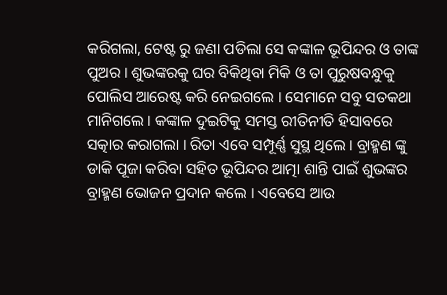କରିଗଲା, ଟେଷ୍ଟ ରୁ ଜଣା ପଡିଲା ସେ କଙ୍କାଳ ଭୂପିନ୍ଦର ଓ ତାଙ୍କ ପୁଅର । ଶୁଭଙ୍କରକୁ ଘର ବିକିଥିବା ମିକି ଓ ତା ପୁରୁଷବନ୍ଧୁକୁ ପୋଲିସ ଆରେଷ୍ଟ କରି ନେଇଗଲେ । ସେମାନେ ସବୁ ସତକଥା ମାନିଗଲେ । କଙ୍କାଳ ଦୁଇଟିକୁ ସମସ୍ତ ରୀତିନୀତି ହିସାବରେ ସତ୍କାର କରାଗଲା । ରିତା ଏବେ ସମ୍ପୂର୍ଣ୍ଣ ସୁସ୍ଥ ଥିଲେ । ବ୍ରାହ୍ମଣ ଙ୍କୁ ଡାକି ପୂଜା କରିବା ସହିତ ଭୂପିନ୍ଦର ଆତ୍ମା ଶାନ୍ତି ପାଇଁ ଶୁଭଙ୍କର ବ୍ରାହ୍ମଣ ଭୋଜନ ପ୍ରଦାନ କଲେ । ଏବେସେ ଆଉ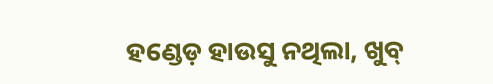ହଣ୍ଡେଡ଼ ହାଉସୁ ନଥିଲା, ଖୁବ୍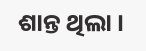ଶାନ୍ତ ଥିଲା ।